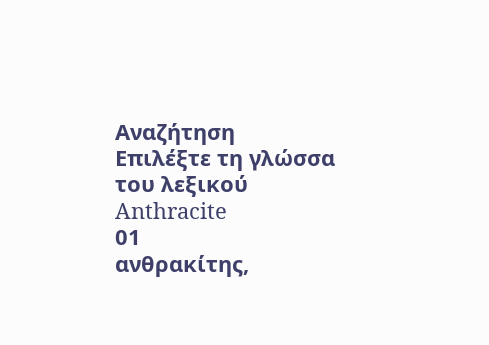Αναζήτηση
Επιλέξτε τη γλώσσα του λεξικού
Anthracite
01
ανθρακίτης,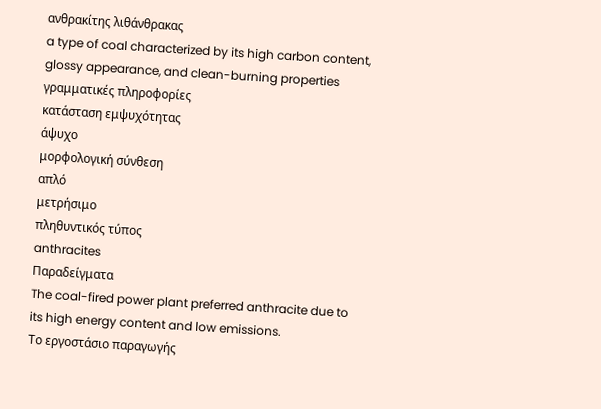ανθρακίτης λιθάνθρακας
a type of coal characterized by its high carbon content, glossy appearance, and clean-burning properties
γραμματικές πληροφορίες
κατάσταση εμψυχότητας
άψυχο
μορφολογική σύνθεση
απλό
μετρήσιμο
πληθυντικός τύπος
anthracites
Παραδείγματα
The coal-fired power plant preferred anthracite due to its high energy content and low emissions.
Το εργοστάσιο παραγωγής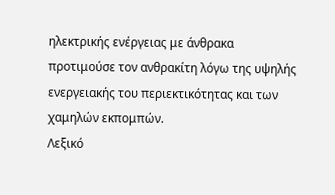ηλεκτρικής ενέργειας με άνθρακα προτιμούσε τον ανθρακίτη λόγω της υψηλής ενεργειακής του περιεκτικότητας και των χαμηλών εκπομπών.
Λεξικό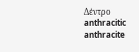Δέντρο
anthracitic
anthracite